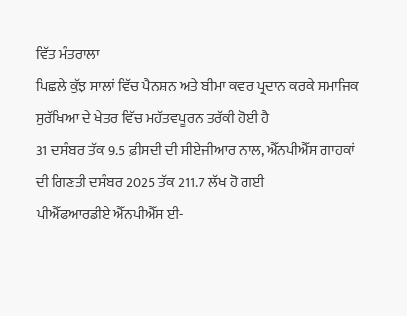ਵਿੱਤ ਮੰਤਰਾਲਾ
ਪਿਛਲੇ ਕੁੱਝ ਸਾਲਾਂ ਵਿੱਚ ਪੈਨਸ਼ਨ ਅਤੇ ਬੀਮਾ ਕਵਰ ਪ੍ਰਦਾਨ ਕਰਕੇ ਸਮਾਜਿਕ ਸੁਰੱਖਿਆ ਦੇ ਖੇਤਰ ਵਿੱਚ ਮਹੱਤਵਪੂਰਨ ਤਰੱਕੀ ਹੋਈ ਹੈ
31 ਦਸੰਬਰ ਤੱਕ 9.5 ਫ਼ੀਸਦੀ ਦੀ ਸੀਏਜੀਆਰ ਨਾਲ, ਐੱਨਪੀਐੱਸ ਗਾਹਕਾਂ ਦੀ ਗਿਣਤੀ ਦਸੰਬਰ 2025 ਤੱਕ 211.7 ਲੱਖ ਹੋ ਗਈ
ਪੀਐੱਫਆਰਡੀਏ ਐੱਨਪੀਐੱਸ ਈ-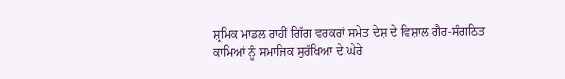ਸ਼੍ਰਮਿਕ ਮਾਡਲ ਰਾਹੀਂ ਗਿੱਗ ਵਰਕਰਾਂ ਸਮੇਤ ਦੇਸ਼ ਦੇ ਵਿਸ਼ਾਲ ਗੈਰ-ਸੰਗਠਿਤ ਕਾਮਿਆਂ ਨੂੰ ਸਮਾਜਿਕ ਸੁਰੱਖਿਆ ਦੇ ਘੇਰੇ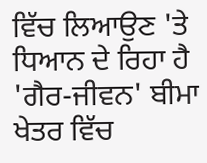ਵਿੱਚ ਲਿਆਉਣ 'ਤੇ ਧਿਆਨ ਦੇ ਰਿਹਾ ਹੈ
'ਗੈਰ-ਜੀਵਨ' ਬੀਮਾ ਖੇਤਰ ਵਿੱਚ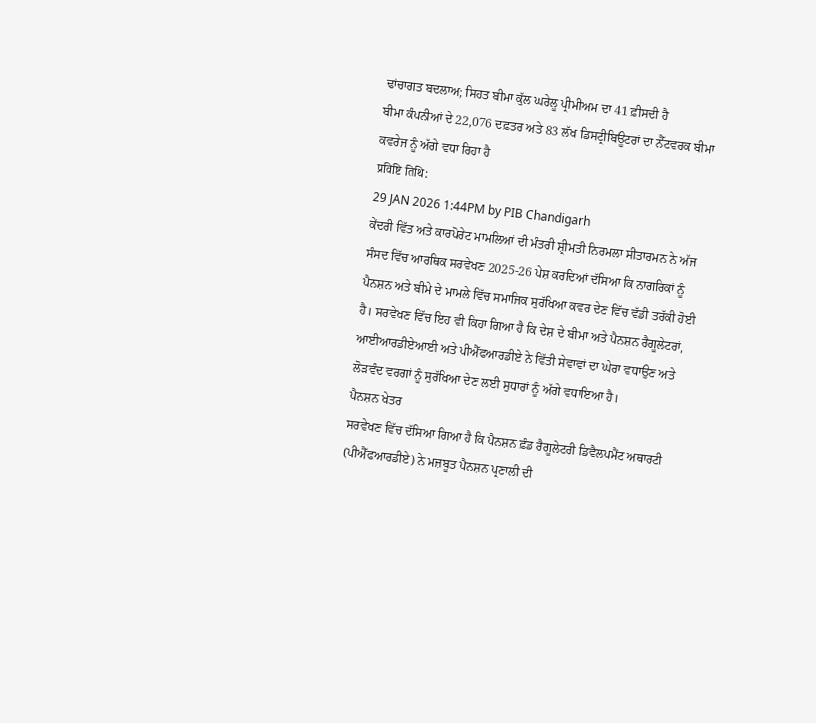ਢਾਂਚਾਗਤ ਬਦਲਾਅ; ਸਿਹਤ ਬੀਮਾ ਕੁੱਲ ਘਰੇਲੂ ਪ੍ਰੀਮੀਅਮ ਦਾ 41 ਫ਼ੀਸਦੀ ਹੈ
ਬੀਮਾ ਕੰਪਨੀਆਂ ਦੇ 22,076 ਦਫ਼ਤਰ ਅਤੇ 83 ਲੱਖ ਡਿਸਟ੍ਰੀਬਿਊਟਰਾਂ ਦਾ ਨੈੱਟਵਰਕ ਬੀਮਾ ਕਵਰੇਜ ਨੂੰ ਅੱਗੇ ਵਧਾ ਰਿਹਾ ਹੈ
प्रविष्टि तिथि:
29 JAN 2026 1:44PM by PIB Chandigarh
ਕੇਂਦਰੀ ਵਿੱਤ ਅਤੇ ਕਾਰਪੋਰੇਟ ਮਾਮਲਿਆਂ ਦੀ ਮੰਤਰੀ ਸ਼੍ਰੀਮਤੀ ਨਿਰਮਲਾ ਸੀਤਾਰਮਨ ਨੇ ਅੱਜ ਸੰਸਦ ਵਿੱਚ ਆਰਥਿਕ ਸਰਵੇਖਣ 2025-26 ਪੇਸ਼ ਕਰਦਿਆਂ ਦੱਸਿਆ ਕਿ ਨਾਗਰਿਕਾਂ ਨੂੰ ਪੈਨਸ਼ਨ ਅਤੇ ਬੀਮੇ ਦੇ ਮਾਮਲੇ ਵਿੱਚ ਸਮਾਜਿਕ ਸੁਰੱਖਿਆ ਕਵਰ ਦੇਣ ਵਿੱਚ ਵੱਡੀ ਤਰੱਕੀ ਹੋਈ ਹੈ। ਸਰਵੇਖਣ ਵਿੱਚ ਇਹ ਵੀ ਕਿਹਾ ਗਿਆ ਹੈ ਕਿ ਦੇਸ਼ ਦੇ ਬੀਮਾ ਅਤੇ ਪੈਨਸ਼ਨ ਰੈਗੂਲੇਟਰਾਂ, ਆਈਆਰਡੀਏਆਈ ਅਤੇ ਪੀਐੱਫਆਰਡੀਏ ਨੇ ਵਿੱਤੀ ਸੇਵਾਵਾਂ ਦਾ ਘੇਰਾ ਵਧਾਉਣ ਅਤੇ ਲੋੜਵੰਦ ਵਰਗਾਂ ਨੂੰ ਸੁਰੱਖਿਆ ਦੇਣ ਲਈ ਸੁਧਾਰਾਂ ਨੂੰ ਅੱਗੇ ਵਧਾਇਆ ਹੈ।
ਪੈਨਸ਼ਨ ਖੇਤਰ
ਸਰਵੇਖਣ ਵਿੱਚ ਦੱਸਿਆ ਗਿਆ ਹੈ ਕਿ ਪੈਨਸ਼ਨ ਫ਼ੰਡ ਰੈਗੂਲੇਟਰੀ ਡਿਵੈਲਪਮੈਂਟ ਅਥਾਰਟੀ (ਪੀਐੱਫਆਰਡੀਏ) ਨੇ ਮਜ਼ਬੂਤ ਪੈਨਸ਼ਨ ਪ੍ਰਣਾਲੀ ਦੀ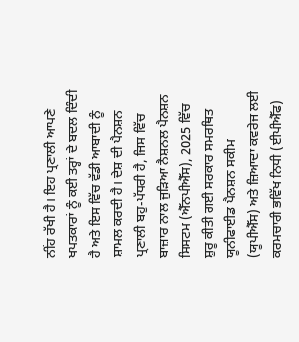ਨੀਂਹ ਰੱਖੀ ਹੈ। ਇਹ ਪ੍ਰਣਾਲੀ ਆਪਣੇ ਖਪਤਕਾਰਾਂ ਨੂੰ ਕਈ ਤਰ੍ਹਾਂ ਦੇ ਬਦਲ ਦਿੰਦੀ ਹੈ ਅਤੇ ਇਸ ਵਿੱਚ ਵੱਡੀ ਆਬਾਦੀ ਨੂੰ ਸ਼ਾਮਲ ਕਰਦੀ ਹੈ। ਦੇਸ਼ ਦੀ ਪੈਨਸ਼ਨ ਪ੍ਰਣਾਲੀ ਬਹੁ-ਪੱਧਰੀ ਹੈ, ਜਿਸ ਵਿੱਚ ਬਾਜ਼ਾਰ ਨਾਲ ਜੁੜਿਆ ਨੈਸ਼ਨਲ ਪੈਨਸ਼ਨ ਸਿਸਟਮ (ਐੱਨਪੀਐੱਸ), 2025 ਵਿੱਚ ਸ਼ੁਰੂ ਕੀਤੀ ਗਈ ਸਰਕਾਰ ਸਮਰਥਿਤ ਯੂਨੀਫਾਈਡ ਪੈਨਸ਼ਨ ਸਕੀਮ (ਯੂਪੀਐੱਸ) ਅਤੇ ਜ਼ਿਆਦਾ ਕਵਰੇਜ ਲਈ ਕਰਮਚਾਰੀ ਭਵਿੱਖ ਨਿਧੀ (ਈਪੀਐੱਫ)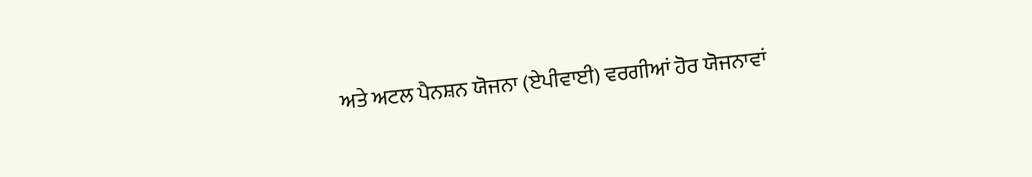ਅਤੇ ਅਟਲ ਪੈਨਸ਼ਨ ਯੋਜਨਾ (ਏਪੀਵਾਈ) ਵਰਗੀਆਂ ਹੋਰ ਯੋਜਨਾਵਾਂ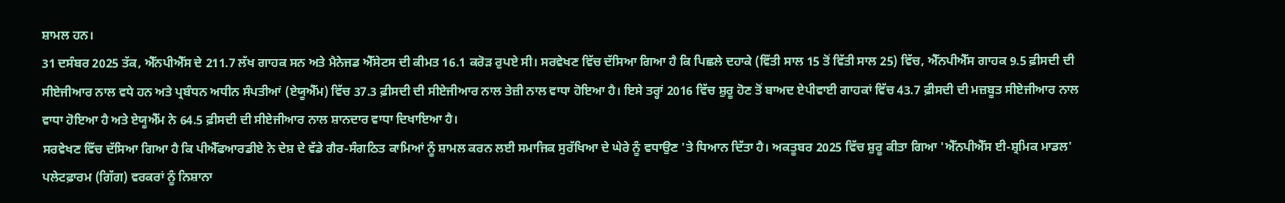ਸ਼ਾਮਲ ਹਨ।
31 ਦਸੰਬਰ 2025 ਤੱਕ, ਐੱਨਪੀਐੱਸ ਦੇ 211.7 ਲੱਖ ਗਾਹਕ ਸਨ ਅਤੇ ਮੈਨੇਜਡ ਐੱਸੇਟਸ ਦੀ ਕੀਮਤ 16.1 ਕਰੋੜ ਰੁਪਏ ਸੀ। ਸਰਵੇਖਣ ਵਿੱਚ ਦੱਸਿਆ ਗਿਆ ਹੈ ਕਿ ਪਿਛਲੇ ਦਹਾਕੇ (ਵਿੱਤੀ ਸਾਲ 15 ਤੋਂ ਵਿੱਤੀ ਸਾਲ 25) ਵਿੱਚ, ਐੱਨਪੀਐੱਸ ਗਾਹਕ 9.5 ਫ਼ੀਸਦੀ ਦੀ ਸੀਏਜੀਆਰ ਨਾਲ ਵਧੇ ਹਨ ਅਤੇ ਪ੍ਰਬੰਧਨ ਅਧੀਨ ਸੰਪਤੀਆਂ (ਏਯੂਐੱਮ) ਵਿੱਚ 37.3 ਫ਼ੀਸਦੀ ਦੀ ਸੀਏਜੀਆਰ ਨਾਲ ਤੇਜ਼ੀ ਨਾਲ ਵਾਧਾ ਹੋਇਆ ਹੈ। ਇਸੇ ਤਰ੍ਹਾਂ 2016 ਵਿੱਚ ਸ਼ੁਰੂ ਹੋਣ ਤੋਂ ਬਾਅਦ ਏਪੀਵਾਈ ਗਾਹਕਾਂ ਵਿੱਚ 43.7 ਫ਼ੀਸਦੀ ਦੀ ਮਜ਼ਬੂਤ ਸੀਏਜੀਆਰ ਨਾਲ ਵਾਧਾ ਹੋਇਆ ਹੈ ਅਤੇ ਏਯੂਐੱਮ ਨੇ 64.5 ਫ਼ੀਸਦੀ ਦੀ ਸੀਏਜੀਆਰ ਨਾਲ ਸ਼ਾਨਦਾਰ ਵਾਧਾ ਦਿਖਾਇਆ ਹੈ।
ਸਰਵੇਖਣ ਵਿੱਚ ਦੱਸਿਆ ਗਿਆ ਹੈ ਕਿ ਪੀਐੱਫਆਰਡੀਏ ਨੇ ਦੇਸ਼ ਦੇ ਵੱਡੇ ਗੈਰ-ਸੰਗਠਿਤ ਕਾਮਿਆਂ ਨੂੰ ਸ਼ਾਮਲ ਕਰਨ ਲਈ ਸਮਾਜਿਕ ਸੁਰੱਖਿਆ ਦੇ ਘੇਰੇ ਨੂੰ ਵਧਾਉਣ 'ਤੇ ਧਿਆਨ ਦਿੱਤਾ ਹੈ। ਅਕਤੂਬਰ 2025 ਵਿੱਚ ਸ਼ੁਰੂ ਕੀਤਾ ਗਿਆ 'ਐੱਨਪੀਐੱਸ ਈ-ਸ਼੍ਰਮਿਕ ਮਾਡਲ' ਪਲੇਟਫ਼ਾਰਮ (ਗਿੱਗ) ਵਰਕਰਾਂ ਨੂੰ ਨਿਸ਼ਾਨਾ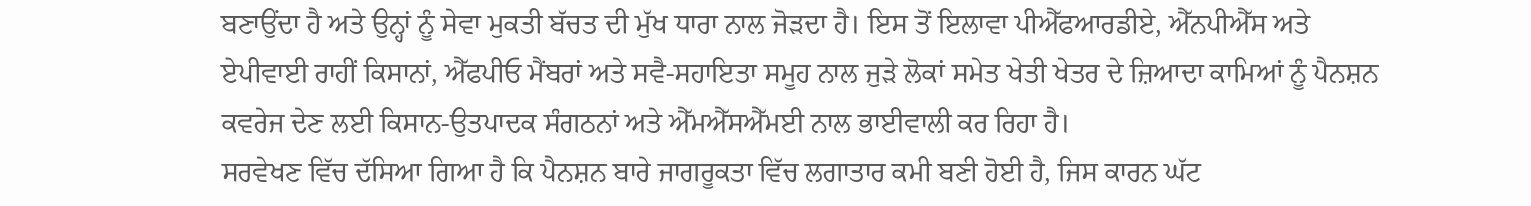ਬਣਾਉਂਦਾ ਹੈ ਅਤੇ ਉਨ੍ਹਾਂ ਨੂੰ ਸੇਵਾ ਮੁਕਤੀ ਬੱਚਤ ਦੀ ਮੁੱਖ ਧਾਰਾ ਨਾਲ ਜੋੜਦਾ ਹੈ। ਇਸ ਤੋਂ ਇਲਾਵਾ ਪੀਐੱਫਆਰਡੀਏ, ਐੱਨਪੀਐੱਸ ਅਤੇ ਏਪੀਵਾਈ ਰਾਹੀਂ ਕਿਸਾਨਾਂ, ਐੱਫਪੀਓ ਮੈਂਬਰਾਂ ਅਤੇ ਸਵੈ-ਸਹਾਇਤਾ ਸਮੂਹ ਨਾਲ ਜੁੜੇ ਲੋਕਾਂ ਸਮੇਤ ਖੇਤੀ ਖੇਤਰ ਦੇ ਜ਼ਿਆਦਾ ਕਾਮਿਆਂ ਨੂੰ ਪੈਨਸ਼ਨ ਕਵਰੇਜ ਦੇਣ ਲਈ ਕਿਸਾਨ-ਉਤਪਾਦਕ ਸੰਗਠਨਾਂ ਅਤੇ ਐੱਮਐੱਸਐੱਮਈ ਨਾਲ ਭਾਈਵਾਲੀ ਕਰ ਰਿਹਾ ਹੈ।
ਸਰਵੇਖਣ ਵਿੱਚ ਦੱਸਿਆ ਗਿਆ ਹੈ ਕਿ ਪੈਨਸ਼ਨ ਬਾਰੇ ਜਾਗਰੂਕਤਾ ਵਿੱਚ ਲਗਾਤਾਰ ਕਮੀ ਬਣੀ ਹੋਈ ਹੈ, ਜਿਸ ਕਾਰਨ ਘੱਟ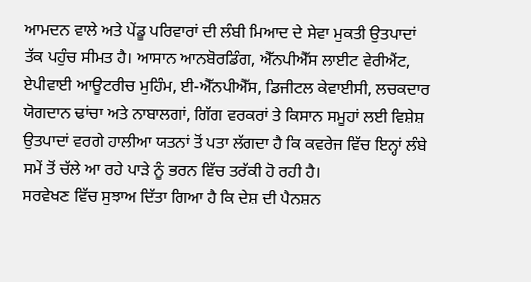ਆਮਦਨ ਵਾਲੇ ਅਤੇ ਪੇਂਡੂ ਪਰਿਵਾਰਾਂ ਦੀ ਲੰਬੀ ਮਿਆਦ ਦੇ ਸੇਵਾ ਮੁਕਤੀ ਉਤਪਾਦਾਂ ਤੱਕ ਪਹੁੰਚ ਸੀਮਤ ਹੈ। ਆਸਾਨ ਆਨਬੋਰਡਿੰਗ, ਐੱਨਪੀਐੱਸ ਲਾਈਟ ਵੇਰੀਐਂਟ, ਏਪੀਵਾਈ ਆਊਟਰੀਚ ਮੁਹਿੰਮ, ਈ-ਐੱਨਪੀਐੱਸ, ਡਿਜੀਟਲ ਕੇਵਾਈਸੀ, ਲਚਕਦਾਰ ਯੋਗਦਾਨ ਢਾਂਚਾ ਅਤੇ ਨਾਬਾਲਗਾਂ, ਗਿੱਗ ਵਰਕਰਾਂ ਤੇ ਕਿਸਾਨ ਸਮੂਹਾਂ ਲਈ ਵਿਸ਼ੇਸ਼ ਉਤਪਾਦਾਂ ਵਰਗੇ ਹਾਲੀਆ ਯਤਨਾਂ ਤੋਂ ਪਤਾ ਲੱਗਦਾ ਹੈ ਕਿ ਕਵਰੇਜ ਵਿੱਚ ਇਨ੍ਹਾਂ ਲੰਬੇ ਸਮੇਂ ਤੋਂ ਚੱਲੇ ਆ ਰਹੇ ਪਾੜੇ ਨੂੰ ਭਰਨ ਵਿੱਚ ਤਰੱਕੀ ਹੋ ਰਹੀ ਹੈ।
ਸਰਵੇਖਣ ਵਿੱਚ ਸੁਝਾਅ ਦਿੱਤਾ ਗਿਆ ਹੈ ਕਿ ਦੇਸ਼ ਦੀ ਪੈਨਸ਼ਨ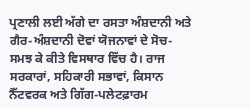ਪ੍ਰਣਾਲੀ ਲਈ ਅੱਗੇ ਦਾ ਰਸਤਾ ਅੰਸ਼ਦਾਨੀ ਅਤੇ ਗੈਰ-ਅੰਸ਼ਦਾਨੀ ਦੋਵਾਂ ਯੋਜਨਾਵਾਂ ਦੇ ਸੋਚ-ਸਮਝ ਕੇ ਕੀਤੇ ਵਿਸਥਾਰ ਵਿੱਚ ਹੈ। ਰਾਜ ਸਰਕਾਰਾਂ, ਸਹਿਕਾਰੀ ਸਭਾਵਾਂ, ਕਿਸਾਨ ਨੈੱਟਵਰਕ ਅਤੇ ਗਿੱਗ-ਪਲੇਟਫ਼ਾਰਮ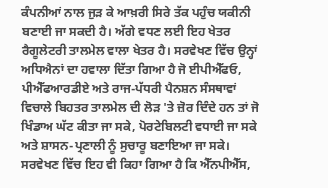ਕੰਪਨੀਆਂ ਨਾਲ ਜੁੜ ਕੇ ਆਖ਼ਰੀ ਸਿਰੇ ਤੱਕ ਪਹੁੰਚ ਯਕੀਨੀ ਬਣਾਈ ਜਾ ਸਕਦੀ ਹੈ। ਅੱਗੇ ਵਧਣ ਲਈ ਇਹ ਖੇਤਰ ਰੈਗੂਲੇਟਰੀ ਤਾਲਮੇਲ ਵਾਲਾ ਖੇਤਰ ਹੈ। ਸਰਵੇਖਣ ਵਿੱਚ ਉਨ੍ਹਾਂ ਅਧਿਐਨਾਂ ਦਾ ਹਵਾਲਾ ਦਿੱਤਾ ਗਿਆ ਹੈ ਜੋ ਈਪੀਐੱਫਓ, ਪੀਐੱਫਆਰਡੀਏ ਅਤੇ ਰਾਜ-ਪੱਧਰੀ ਪੈਨਸ਼ਨ ਸੰਸਥਾਵਾਂ ਵਿਚਾਲੇ ਬਿਹਤਰ ਤਾਲਮੇਲ ਦੀ ਲੋੜ 'ਤੇ ਜ਼ੋਰ ਦਿੰਦੇ ਹਨ ਤਾਂ ਜੋ ਖਿੰਡਾਅ ਘੱਟ ਕੀਤਾ ਜਾ ਸਕੇ, ਪੋਰਟੇਬਿਲਟੀ ਵਧਾਈ ਜਾ ਸਕੇ ਅਤੇ ਸ਼ਾਸਨ-ਪ੍ਰਣਾਲੀ ਨੂੰ ਸੁਚਾਰੂ ਬਣਾਇਆ ਜਾ ਸਕੇ।
ਸਰਵੇਖਣ ਵਿੱਚ ਇਹ ਵੀ ਕਿਹਾ ਗਿਆ ਹੈ ਕਿ ਐੱਨਪੀਐੱਸ,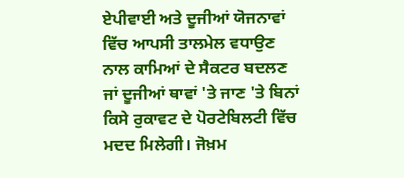ਏਪੀਵਾਈ ਅਤੇ ਦੂਜੀਆਂ ਯੋਜਨਾਵਾਂ ਵਿੱਚ ਆਪਸੀ ਤਾਲਮੇਲ ਵਧਾਉਣ ਨਾਲ ਕਾਮਿਆਂ ਦੇ ਸੈਕਟਰ ਬਦਲਣ ਜਾਂ ਦੂਜੀਆਂ ਥਾਵਾਂ 'ਤੇ ਜਾਣ 'ਤੇ ਬਿਨਾਂ ਕਿਸੇ ਰੁਕਾਵਟ ਦੇ ਪੋਰਟੇਬਿਲਟੀ ਵਿੱਚ ਮਦਦ ਮਿਲੇਗੀ। ਜੋਖ਼ਮ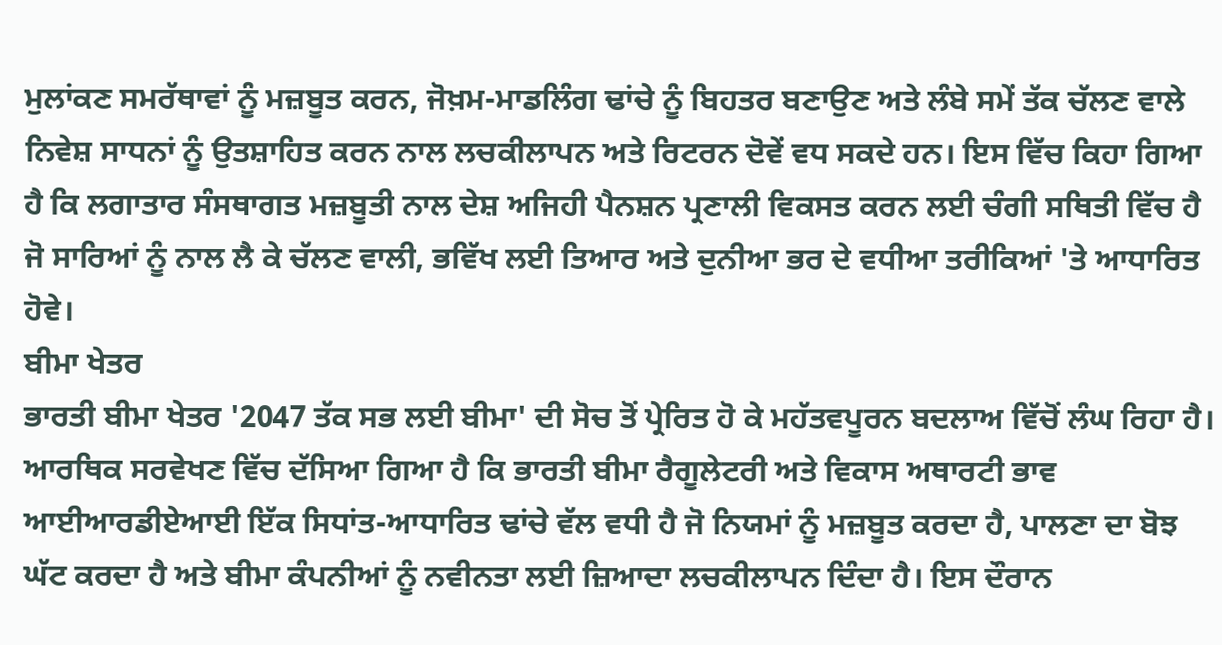ਮੁਲਾਂਕਣ ਸਮਰੱਥਾਵਾਂ ਨੂੰ ਮਜ਼ਬੂਤ ਕਰਨ, ਜੋਖ਼ਮ-ਮਾਡਲਿੰਗ ਢਾਂਚੇ ਨੂੰ ਬਿਹਤਰ ਬਣਾਉਣ ਅਤੇ ਲੰਬੇ ਸਮੇਂ ਤੱਕ ਚੱਲਣ ਵਾਲੇ ਨਿਵੇਸ਼ ਸਾਧਨਾਂ ਨੂੰ ਉਤਸ਼ਾਹਿਤ ਕਰਨ ਨਾਲ ਲਚਕੀਲਾਪਨ ਅਤੇ ਰਿਟਰਨ ਦੋਵੇਂ ਵਧ ਸਕਦੇ ਹਨ। ਇਸ ਵਿੱਚ ਕਿਹਾ ਗਿਆ ਹੈ ਕਿ ਲਗਾਤਾਰ ਸੰਸਥਾਗਤ ਮਜ਼ਬੂਤੀ ਨਾਲ ਦੇਸ਼ ਅਜਿਹੀ ਪੈਨਸ਼ਨ ਪ੍ਰਣਾਲੀ ਵਿਕਸਤ ਕਰਨ ਲਈ ਚੰਗੀ ਸਥਿਤੀ ਵਿੱਚ ਹੈ ਜੋ ਸਾਰਿਆਂ ਨੂੰ ਨਾਲ ਲੈ ਕੇ ਚੱਲਣ ਵਾਲੀ, ਭਵਿੱਖ ਲਈ ਤਿਆਰ ਅਤੇ ਦੁਨੀਆ ਭਰ ਦੇ ਵਧੀਆ ਤਰੀਕਿਆਂ 'ਤੇ ਆਧਾਰਿਤ ਹੋਵੇ।
ਬੀਮਾ ਖੇਤਰ
ਭਾਰਤੀ ਬੀਮਾ ਖੇਤਰ '2047 ਤੱਕ ਸਭ ਲਈ ਬੀਮਾ' ਦੀ ਸੋਚ ਤੋਂ ਪ੍ਰੇਰਿਤ ਹੋ ਕੇ ਮਹੱਤਵਪੂਰਨ ਬਦਲਾਅ ਵਿੱਚੋਂ ਲੰਘ ਰਿਹਾ ਹੈ। ਆਰਥਿਕ ਸਰਵੇਖਣ ਵਿੱਚ ਦੱਸਿਆ ਗਿਆ ਹੈ ਕਿ ਭਾਰਤੀ ਬੀਮਾ ਰੈਗੂਲੇਟਰੀ ਅਤੇ ਵਿਕਾਸ ਅਥਾਰਟੀ ਭਾਵ ਆਈਆਰਡੀਏਆਈ ਇੱਕ ਸਿਧਾਂਤ-ਆਧਾਰਿਤ ਢਾਂਚੇ ਵੱਲ ਵਧੀ ਹੈ ਜੋ ਨਿਯਮਾਂ ਨੂੰ ਮਜ਼ਬੂਤ ਕਰਦਾ ਹੈ, ਪਾਲਣਾ ਦਾ ਬੋਝ ਘੱਟ ਕਰਦਾ ਹੈ ਅਤੇ ਬੀਮਾ ਕੰਪਨੀਆਂ ਨੂੰ ਨਵੀਨਤਾ ਲਈ ਜ਼ਿਆਦਾ ਲਚਕੀਲਾਪਨ ਦਿੰਦਾ ਹੈ। ਇਸ ਦੌਰਾਨ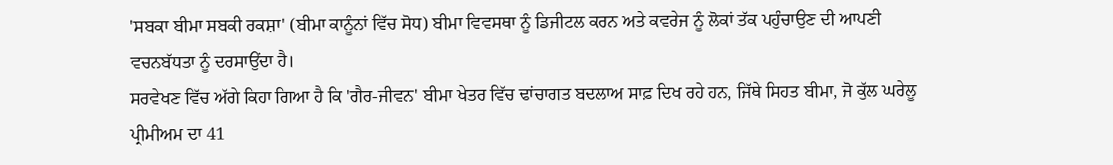'ਸਬਕਾ ਬੀਮਾ ਸਬਕੀ ਰਕਸ਼ਾ' (ਬੀਮਾ ਕਾਨੂੰਨਾਂ ਵਿੱਚ ਸੋਧ) ਬੀਮਾ ਵਿਵਸਥਾ ਨੂੰ ਡਿਜੀਟਲ ਕਰਨ ਅਤੇ ਕਵਰੇਜ ਨੂੰ ਲੋਕਾਂ ਤੱਕ ਪਹੁੰਚਾਉਣ ਦੀ ਆਪਣੀ ਵਚਨਬੱਧਤਾ ਨੂੰ ਦਰਸਾਉਂਦਾ ਹੈ।
ਸਰਵੇਖਣ ਵਿੱਚ ਅੱਗੇ ਕਿਹਾ ਗਿਆ ਹੈ ਕਿ 'ਗੈਰ-ਜੀਵਨ' ਬੀਮਾ ਖੇਤਰ ਵਿੱਚ ਢਾਂਚਾਗਤ ਬਦਲਾਅ ਸਾਫ਼ ਦਿਖ ਰਹੇ ਹਨ, ਜਿੱਥੇ ਸਿਹਤ ਬੀਮਾ, ਜੋ ਕੁੱਲ ਘਰੇਲੂ ਪ੍ਰੀਮੀਅਮ ਦਾ 41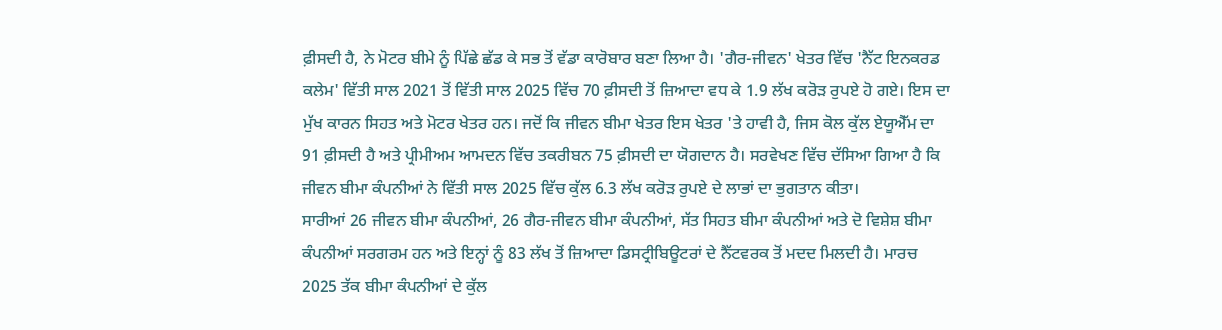ਫ਼ੀਸਦੀ ਹੈ, ਨੇ ਮੋਟਰ ਬੀਮੇ ਨੂੰ ਪਿੱਛੇ ਛੱਡ ਕੇ ਸਭ ਤੋਂ ਵੱਡਾ ਕਾਰੋਬਾਰ ਬਣਾ ਲਿਆ ਹੈ। 'ਗੈਰ-ਜੀਵਨ' ਖੇਤਰ ਵਿੱਚ 'ਨੈੱਟ ਇਨਕਰਡ ਕਲੇਮ' ਵਿੱਤੀ ਸਾਲ 2021 ਤੋਂ ਵਿੱਤੀ ਸਾਲ 2025 ਵਿੱਚ 70 ਫ਼ੀਸਦੀ ਤੋਂ ਜ਼ਿਆਦਾ ਵਧ ਕੇ 1.9 ਲੱਖ ਕਰੋੜ ਰੁਪਏ ਹੋ ਗਏ। ਇਸ ਦਾ ਮੁੱਖ ਕਾਰਨ ਸਿਹਤ ਅਤੇ ਮੋਟਰ ਖੇਤਰ ਹਨ। ਜਦੋਂ ਕਿ ਜੀਵਨ ਬੀਮਾ ਖੇਤਰ ਇਸ ਖੇਤਰ 'ਤੇ ਹਾਵੀ ਹੈ, ਜਿਸ ਕੋਲ ਕੁੱਲ ਏਯੂਐੱਮ ਦਾ 91 ਫ਼ੀਸਦੀ ਹੈ ਅਤੇ ਪ੍ਰੀਮੀਅਮ ਆਮਦਨ ਵਿੱਚ ਤਕਰੀਬਨ 75 ਫ਼ੀਸਦੀ ਦਾ ਯੋਗਦਾਨ ਹੈ। ਸਰਵੇਖਣ ਵਿੱਚ ਦੱਸਿਆ ਗਿਆ ਹੈ ਕਿ ਜੀਵਨ ਬੀਮਾ ਕੰਪਨੀਆਂ ਨੇ ਵਿੱਤੀ ਸਾਲ 2025 ਵਿੱਚ ਕੁੱਲ 6.3 ਲੱਖ ਕਰੋੜ ਰੁਪਏ ਦੇ ਲਾਭਾਂ ਦਾ ਭੁਗਤਾਨ ਕੀਤਾ।
ਸਾਰੀਆਂ 26 ਜੀਵਨ ਬੀਮਾ ਕੰਪਨੀਆਂ, 26 ਗੈਰ-ਜੀਵਨ ਬੀਮਾ ਕੰਪਨੀਆਂ, ਸੱਤ ਸਿਹਤ ਬੀਮਾ ਕੰਪਨੀਆਂ ਅਤੇ ਦੋ ਵਿਸ਼ੇਸ਼ ਬੀਮਾ ਕੰਪਨੀਆਂ ਸਰਗਰਮ ਹਨ ਅਤੇ ਇਨ੍ਹਾਂ ਨੂੰ 83 ਲੱਖ ਤੋਂ ਜ਼ਿਆਦਾ ਡਿਸਟ੍ਰੀਬਿਊਟਰਾਂ ਦੇ ਨੈੱਟਵਰਕ ਤੋਂ ਮਦਦ ਮਿਲਦੀ ਹੈ। ਮਾਰਚ 2025 ਤੱਕ ਬੀਮਾ ਕੰਪਨੀਆਂ ਦੇ ਕੁੱਲ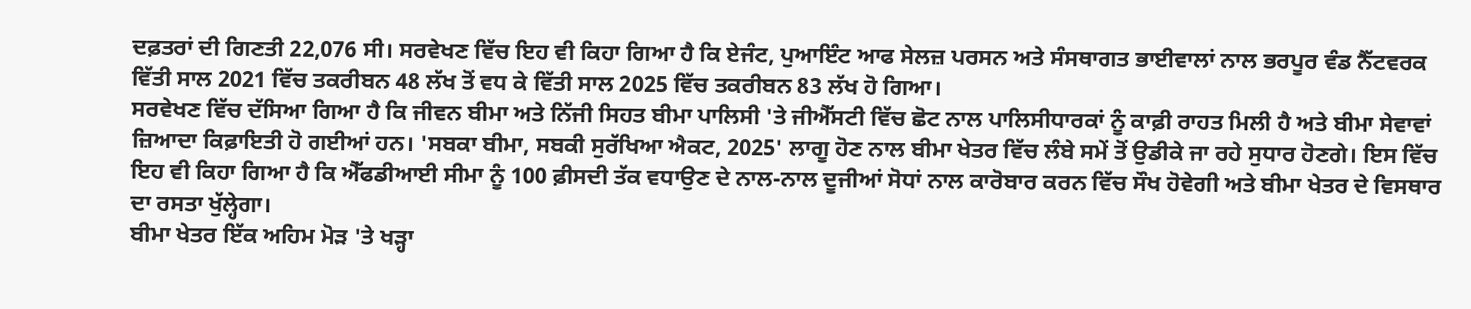ਦਫ਼ਤਰਾਂ ਦੀ ਗਿਣਤੀ 22,076 ਸੀ। ਸਰਵੇਖਣ ਵਿੱਚ ਇਹ ਵੀ ਕਿਹਾ ਗਿਆ ਹੈ ਕਿ ਏਜੰਟ, ਪੁਆਇੰਟ ਆਫ ਸੇਲਜ਼ ਪਰਸਨ ਅਤੇ ਸੰਸਥਾਗਤ ਭਾਈਵਾਲਾਂ ਨਾਲ ਭਰਪੂਰ ਵੰਡ ਨੈੱਟਵਰਕ ਵਿੱਤੀ ਸਾਲ 2021 ਵਿੱਚ ਤਕਰੀਬਨ 48 ਲੱਖ ਤੋਂ ਵਧ ਕੇ ਵਿੱਤੀ ਸਾਲ 2025 ਵਿੱਚ ਤਕਰੀਬਨ 83 ਲੱਖ ਹੋ ਗਿਆ।
ਸਰਵੇਖਣ ਵਿੱਚ ਦੱਸਿਆ ਗਿਆ ਹੈ ਕਿ ਜੀਵਨ ਬੀਮਾ ਅਤੇ ਨਿੱਜੀ ਸਿਹਤ ਬੀਮਾ ਪਾਲਿਸੀ 'ਤੇ ਜੀਐੱਸਟੀ ਵਿੱਚ ਛੋਟ ਨਾਲ ਪਾਲਿਸੀਧਾਰਕਾਂ ਨੂੰ ਕਾਫ਼ੀ ਰਾਹਤ ਮਿਲੀ ਹੈ ਅਤੇ ਬੀਮਾ ਸੇਵਾਵਾਂ ਜ਼ਿਆਦਾ ਕਿਫ਼ਾਇਤੀ ਹੋ ਗਈਆਂ ਹਨ। 'ਸਬਕਾ ਬੀਮਾ, ਸਬਕੀ ਸੁਰੱਖਿਆ ਐਕਟ, 2025' ਲਾਗੂ ਹੋਣ ਨਾਲ ਬੀਮਾ ਖੇਤਰ ਵਿੱਚ ਲੰਬੇ ਸਮੇਂ ਤੋਂ ਉਡੀਕੇ ਜਾ ਰਹੇ ਸੁਧਾਰ ਹੋਣਗੇ। ਇਸ ਵਿੱਚ ਇਹ ਵੀ ਕਿਹਾ ਗਿਆ ਹੈ ਕਿ ਐੱਫਡੀਆਈ ਸੀਮਾ ਨੂੰ 100 ਫ਼ੀਸਦੀ ਤੱਕ ਵਧਾਉਣ ਦੇ ਨਾਲ-ਨਾਲ ਦੂਜੀਆਂ ਸੋਧਾਂ ਨਾਲ ਕਾਰੋਬਾਰ ਕਰਨ ਵਿੱਚ ਸੌਖ ਹੋਵੇਗੀ ਅਤੇ ਬੀਮਾ ਖੇਤਰ ਦੇ ਵਿਸਥਾਰ ਦਾ ਰਸਤਾ ਖੁੱਲ੍ਹੇਗਾ।
ਬੀਮਾ ਖੇਤਰ ਇੱਕ ਅਹਿਮ ਮੋੜ 'ਤੇ ਖੜ੍ਹਾ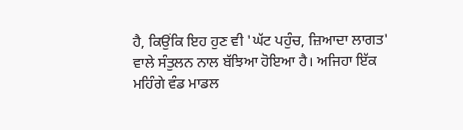ਹੈ, ਕਿਉਂਕਿ ਇਹ ਹੁਣ ਵੀ 'ਘੱਟ ਪਹੁੰਚ, ਜ਼ਿਆਦਾ ਲਾਗਤ' ਵਾਲੇ ਸੰਤੁਲਨ ਨਾਲ ਬੱਝਿਆ ਹੋਇਆ ਹੈ। ਅਜਿਹਾ ਇੱਕ ਮਹਿੰਗੇ ਵੰਡ ਮਾਡਲ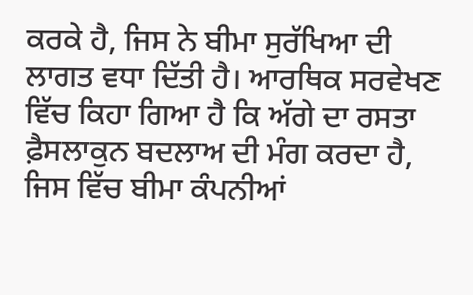ਕਰਕੇ ਹੈ, ਜਿਸ ਨੇ ਬੀਮਾ ਸੁਰੱਖਿਆ ਦੀ ਲਾਗਤ ਵਧਾ ਦਿੱਤੀ ਹੈ। ਆਰਥਿਕ ਸਰਵੇਖਣ ਵਿੱਚ ਕਿਹਾ ਗਿਆ ਹੈ ਕਿ ਅੱਗੇ ਦਾ ਰਸਤਾ ਫ਼ੈਸਲਾਕੁਨ ਬਦਲਾਅ ਦੀ ਮੰਗ ਕਰਦਾ ਹੈ, ਜਿਸ ਵਿੱਚ ਬੀਮਾ ਕੰਪਨੀਆਂ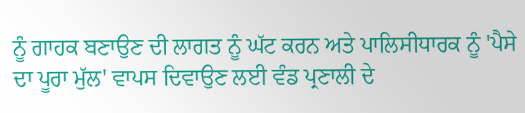ਨੂੰ ਗਾਹਕ ਬਣਾਉਣ ਦੀ ਲਾਗਤ ਨੂੰ ਘੱਟ ਕਰਨ ਅਤੇ ਪਾਲਿਸੀਧਾਰਕ ਨੂੰ 'ਪੈਸੇ ਦਾ ਪੂਰਾ ਮੁੱਲ' ਵਾਪਸ ਦਿਵਾਉਣ ਲਈ ਵੰਡ ਪ੍ਰਣਾਲੀ ਦੇ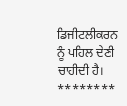ਡਿਜੀਟਲੀਕਰਨ ਨੂੰ ਪਹਿਲ ਦੇਣੀ ਚਾਹੀਦੀ ਹੈ।
********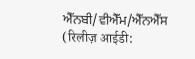ਐੱਨਬੀ/ਵੀਐੱਮ/ਐੱਨਐੱਸ
(रिलीज़ आईडी: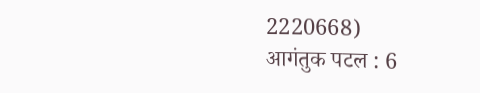2220668)
आगंतुक पटल : 6